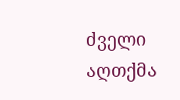ძველი აღთქმა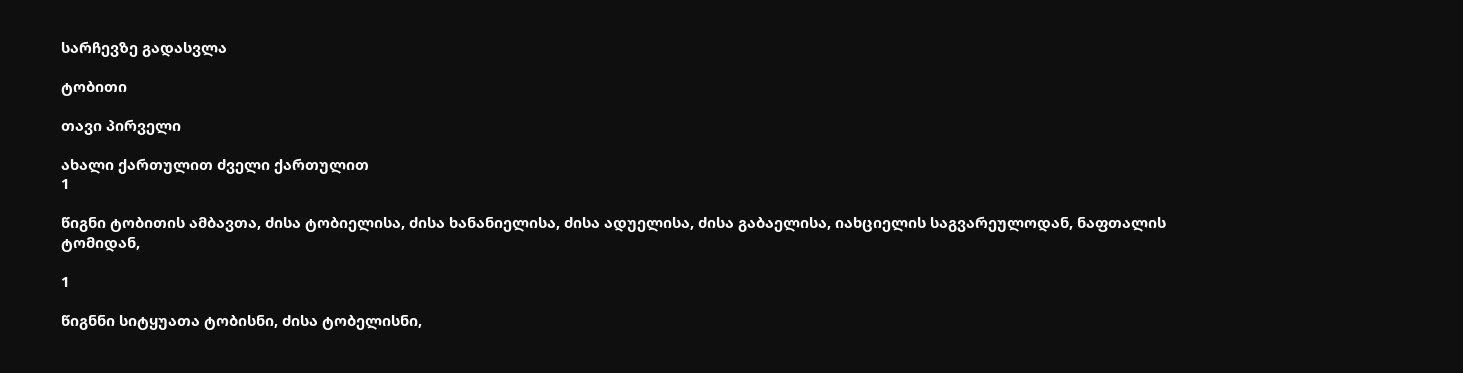სარჩევზე გადასვლა

ტობითი

თავი პირველი

ახალი ქართულით ძველი ქართულით
1

წიგნი ტობითის ამბავთა, ძისა ტობიელისა, ძისა ხანანიელისა, ძისა ადუელისა, ძისა გაბაელისა, იახციელის საგვარეულოდან, ნაფთალის ტომიდან,

1

წიგნნი სიტყუათა ტობისნი, ძისა ტობელისნი,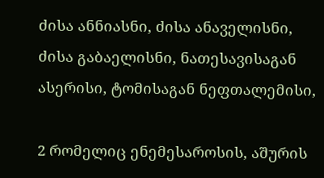ძისა ანნიასნი, ძისა ანაველისნი, ძისა გაბაელისნი, ნათესავისაგან ასერისი, ტომისაგან ნეფთალემისი,

2 რომელიც ენემესაროსის, აშურის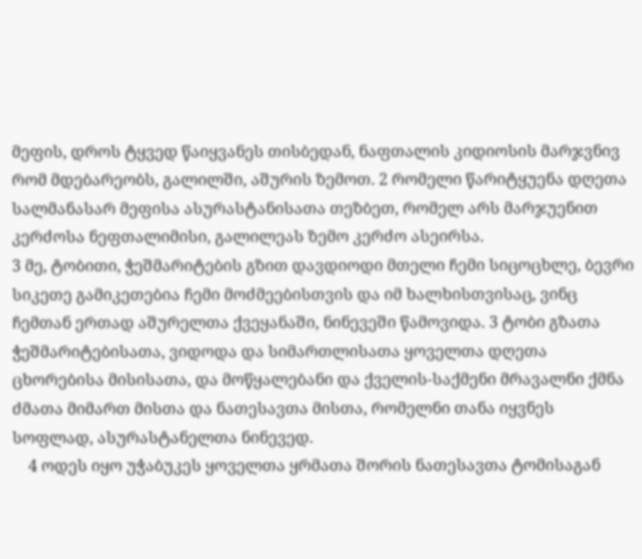მეფის, დროს ტყვედ წაიყვანეს თისბედან, ნაფთალის კიდიოსის მარჯვნივ რომ მდებარეობს, გალილში, აშურის ზემოთ. 2 რომელი წარიტყუენა დღეთა სალმანასარ მეფისა ასურასტანისათა თეზბეთ, რომელ არს მარჯუენით კერძოსა ნეფთალიმისი, გალილეას ზემო კერძო ასეირსა.
3 მე, ტობითი, ჭეშმარიტების გზით დავდიოდი მთელი ჩემი სიცოცხლე, ბევრი სიკეთე გამიკეთებია ჩემი მოძმეებისთვის და იმ ხალხისთვისაც, ვინც ჩემთან ერთად აშურელთა ქვეყანაში, ნინევეში წამოვიდა. 3 ტობი გზათა ჭეშმარიტებისათა, ვიდოდა და სიმართლისათა ყოველთა დღეთა ცხორებისა მისისათა, და მოწყალებანი და ქველის-საქმენი მრავალნი ქმნა ძმათა მიმართ მისთა და ნათესავთა მისთა, რომელნი თანა იყვნეს სოფლად, ასურასტანელთა ნინევედ.
    4 ოდეს იყო უჭაბუკეს ყოველთა ყრმათა შორის ნათესავთა ტომისაგან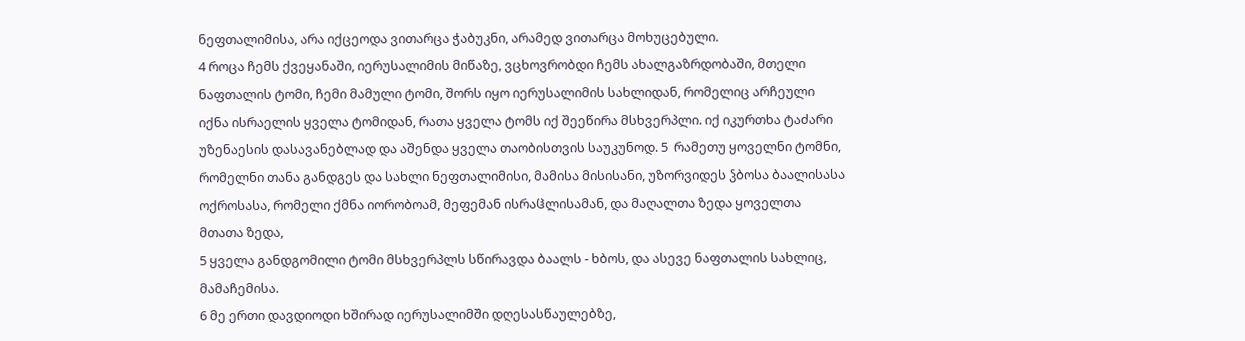ნეფთალიმისა, არა იქცეოდა ვითარცა ჭაბუკნი, არამედ ვითარცა მოხუცებული.
4 როცა ჩემს ქვეყანაში, იერუსალიმის მიწაზე, ვცხოვრობდი ჩემს ახალგაზრდობაში, მთელი ნაფთალის ტომი, ჩემი მამული ტომი, შორს იყო იერუსალიმის სახლიდან, რომელიც არჩეული იქნა ისრაელის ყველა ტომიდან, რათა ყველა ტომს იქ შეეწირა მსხვერპლი. იქ იკურთხა ტაძარი უზენაესის დასავანებლად და აშენდა ყველა თაობისთვის საუკუნოდ. 5  რამეთუ ყოველნი ტომნი, რომელნი თანა განდგეს და სახლი ნეფთალიმისი, მამისა მისისანი, უზორვიდეს ჴბოსა ბაალისასა ოქროსასა, რომელი ქმნა იორობოამ, მეფემან ისრაჱლისამან, და მაღალთა ზედა ყოველთა მთათა ზედა,
5 ყველა განდგომილი ტომი მსხვერპლს სწირავდა ბაალს - ხბოს, და ასევე ნაფთალის სახლიც, მამაჩემისა.
6 მე ერთი დავდიოდი ხშირად იერუსალიმში დღესასწაულებზე,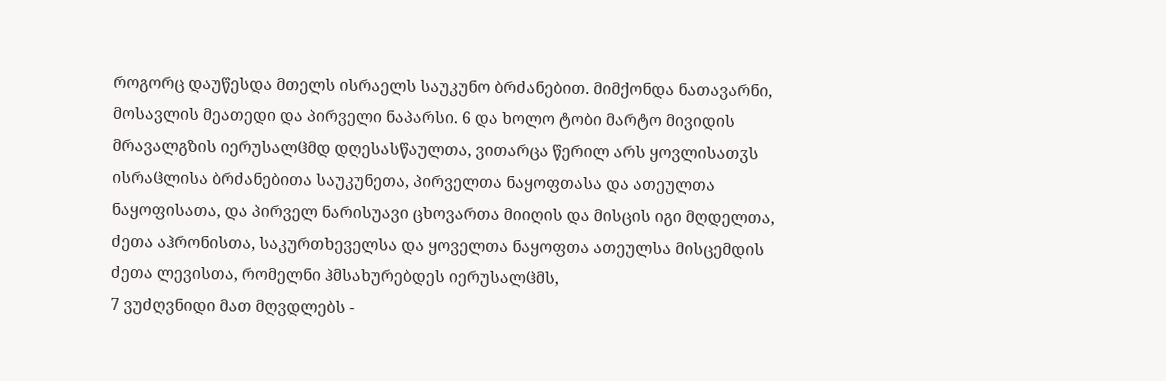როგორც დაუწესდა მთელს ისრაელს საუკუნო ბრძანებით. მიმქონდა ნათავარნი, მოსავლის მეათედი და პირველი ნაპარსი. 6 და ხოლო ტობი მარტო მივიდის მრავალგზის იერუსალჱმდ დღესასწაულთა, ვითარცა წერილ არს ყოვლისათჳს ისრაჱლისა ბრძანებითა საუკუნეთა, პირველთა ნაყოფთასა და ათეულთა ნაყოფისათა, და პირველ ნარისუავი ცხოვართა მიიღის და მისცის იგი მღდელთა, ძეთა აჰრონისთა, საკურთხეველსა და ყოველთა ნაყოფთა ათეულსა მისცემდის ძეთა ლევისთა, რომელნი ჰმსახურებდეს იერუსალჱმს,
7 ვუძღვნიდი მათ მღვდლებს -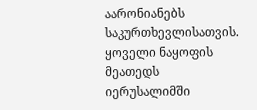აარონიანებს საკურთხევლისათვის. ყოველი ნაყოფის მეათედს იერუსალიმში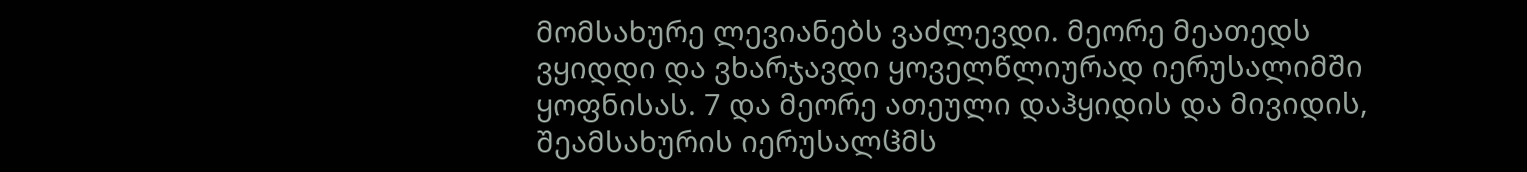მომსახურე ლევიანებს ვაძლევდი. მეორე მეათედს ვყიდდი და ვხარჯავდი ყოველწლიურად იერუსალიმში ყოფნისას. 7 და მეორე ათეული დაჰყიდის და მივიდის, შეამსახურის იერუსალჱმს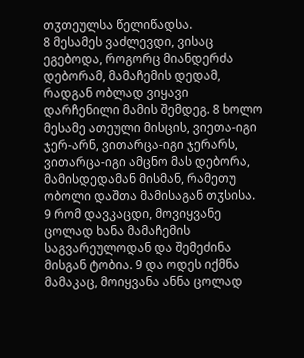თჳთეულსა წელიწადსა.
8 მესამეს ვაძლევდი, ვისაც ეგებოდა, როგორც მიანდერძა დებორამ, მამაჩემის დედამ, რადგან ობლად ვიყავი დარჩენილი მამის შემდეგ. 8 ხოლო მესამე ათეული მისცის, ვიეთა-იგი ჯერ-არნ, ვითარცა-იგი ჯერარს, ვითარცა-იგი ამცნო მას დებორა, მამისდედამან მისმან, რამეთუ ობოლი დაშთა მამისაგან თჳსისა.
9 რომ დავკაცდი, მოვიყვანე ცოლად ხანა მამაჩემის საგვარეულოდან და შემეძინა მისგან ტობია. 9 და ოდეს იქმნა მამაკაც, მოიყვანა ანნა ცოლად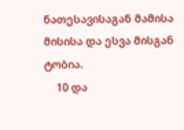ნათესავისაგან მამისა მისისა და ესვა მისგან ტობია.
    10 და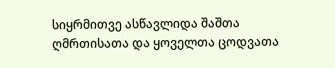სიყრმითვე ასწავლიდა შაშთა ღმრთისათა და ყოველთა ცოდვათა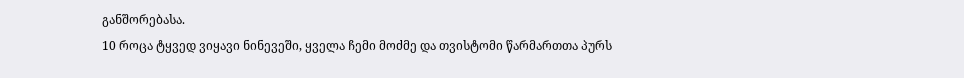განშორებასა.
10 როცა ტყვედ ვიყავი ნინევეში, ყველა ჩემი მოძმე და თვისტომი წარმართთა პურს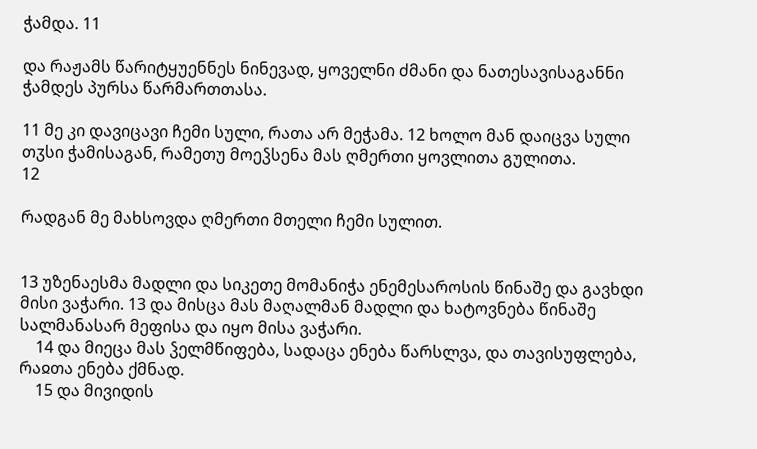ჭამდა. 11

და რაჟამს წარიტყუენნეს ნინევად, ყოველნი ძმანი და ნათესავისაგანნი ჭამდეს პურსა წარმართთასა.

11 მე კი დავიცავი ჩემი სული, რათა არ მეჭამა. 12 ხოლო მან დაიცვა სული თჳსი ჭამისაგან, რამეთუ მოეჴსენა მას ღმერთი ყოვლითა გულითა.
12

რადგან მე მახსოვდა ღმერთი მთელი ჩემი სულით.


13 უზენაესმა მადლი და სიკეთე მომანიჭა ენემესაროსის წინაშე და გავხდი მისი ვაჭარი. 13 და მისცა მას მაღალმან მადლი და ხატოვნება წინაშე სალმანასარ მეფისა და იყო მისა ვაჭარი.
    14 და მიეცა მას ჴელმწიფება, სადაცა ენება წარსლვა, და თავისუფლება, რაჲთა ენება ქმნად.
    15 და მივიდის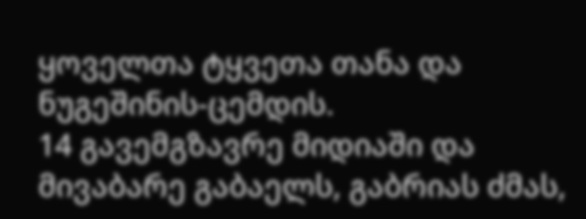ყოველთა ტყვეთა თანა და ნუგეშინის-ცემდის.
14 გავემგზავრე მიდიაში და მივაბარე გაბაელს, გაბრიას ძმას,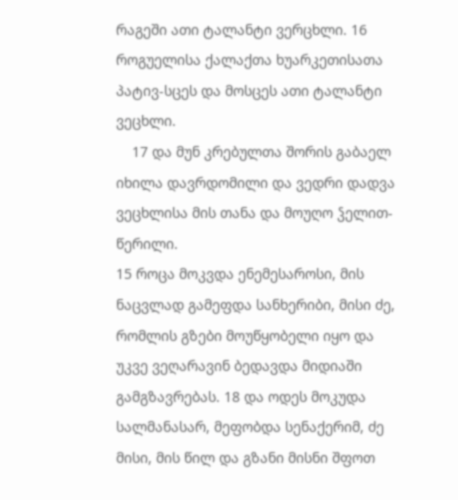რაგეში ათი ტალანტი ვერცხლი. 16 როგუელისა ქალაქთა ხუარკეთისათა პატივ-სცეს და მოსცეს ათი ტალანტი ვეცხლი.
    17 და მუნ კრებულთა შორის გაბაელ იხილა დავრდომილი და ვედრი დადვა ვეცხლისა მის თანა და მოუღო ჴელით-წერილი.
15 როცა მოკვდა ენემესაროსი, მის ნაცვლად გამეფდა სანხერიბი, მისი ძე, რომლის გზები მოუწყობელი იყო და უკვე ვეღარავინ ბედავდა მიდიაში გამგზავრებას. 18 და ოდეს მოკუდა სალმანასარ, მეფობდა სენაქერიმ, ძე მისი, მის წილ და გზანი მისნი შფოთ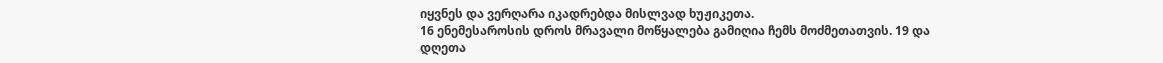იყვნეს და ვერღარა იკადრებდა მისლვად ხუჟიკეთა.
16 ენემესაროსის დროს მრავალი მოწყალება გამიღია ჩემს მოძმეთათვის. 19 და დღეთა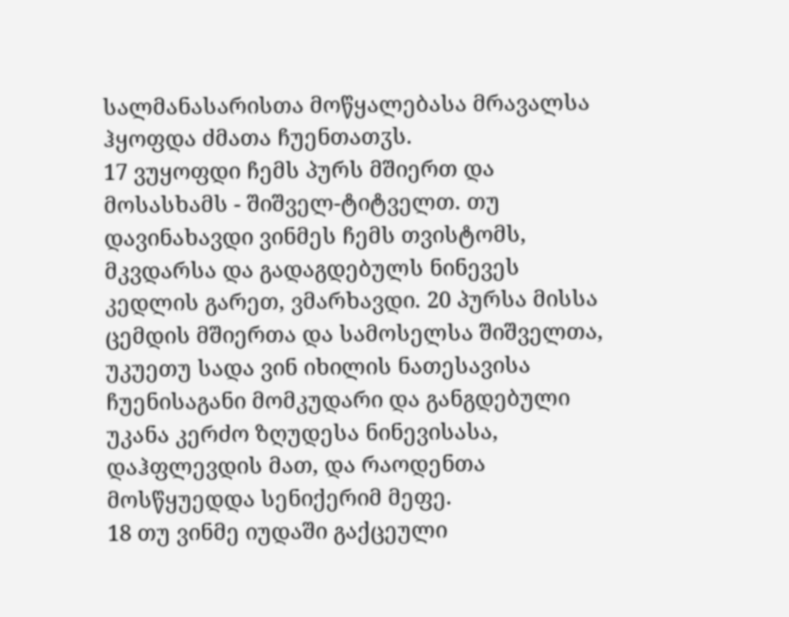სალმანასარისთა მოწყალებასა მრავალსა ჰყოფდა ძმათა ჩუენთათჳს.
17 ვუყოფდი ჩემს პურს მშიერთ და მოსასხამს - შიშველ-ტიტველთ. თუ დავინახავდი ვინმეს ჩემს თვისტომს, მკვდარსა და გადაგდებულს ნინევეს კედლის გარეთ, ვმარხავდი. 20 პურსა მისსა ცემდის მშიერთა და სამოსელსა შიშველთა, უკუეთუ სადა ვინ იხილის ნათესავისა ჩუენისაგანი მომკუდარი და განგდებული უკანა კერძო ზღუდესა ნინევისასა, დაჰფლევდის მათ, და რაოდენთა მოსწყუედდა სენიქერიმ მეფე.
18 თუ ვინმე იუდაში გაქცეული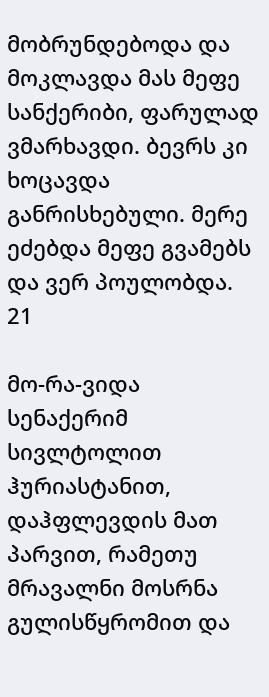მობრუნდებოდა და მოკლავდა მას მეფე სანქერიბი, ფარულად ვმარხავდი. ბევრს კი ხოცავდა განრისხებული. მერე ეძებდა მეფე გვამებს და ვერ პოულობდა. 21

მო-რა-ვიდა სენაქერიმ სივლტოლით ჰურიასტანით, დაჰფლევდის მათ პარვით, რამეთუ მრავალნი მოსრნა გულისწყრომით და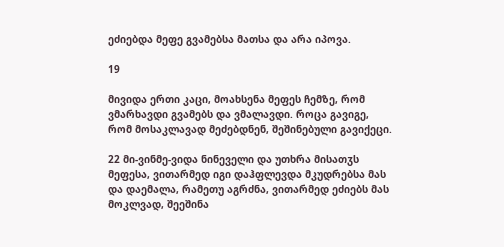ეძიებდა მეფე გვამებსა მათსა და არა იპოვა.

19

მივიდა ერთი კაცი, მოახსენა მეფეს ჩემზე, რომ ვმარხავდი გვამებს და ვმალავდი. როცა გავიგე, რომ მოსაკლავად მეძებდნენ, შეშინებული გავიქეცი.

22 მი-ვინმე-ვიდა ნინეველი და უთხრა მისათჳს მეფესა, ვითარმედ იგი დაჰფლევდა მკუდრებსა მას და დაემალა, რამეთუ აგრძნა, ვითარმედ ეძიებს მას მოკლვად, შეეშინა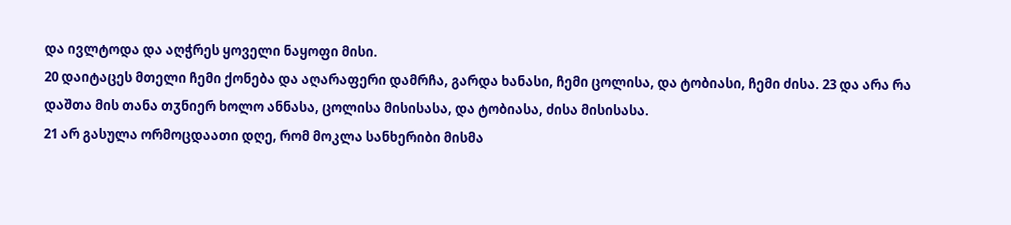და ივლტოდა და აღჭრეს ყოველი ნაყოფი მისი.
20 დაიტაცეს მთელი ჩემი ქონება და აღარაფერი დამრჩა, გარდა ხანასი, ჩემი ცოლისა, და ტობიასი, ჩემი ძისა. 23 და არა რა დაშთა მის თანა თჳნიერ ხოლო ანნასა, ცოლისა მისისასა, და ტობიასა, ძისა მისისასა.
21 არ გასულა ორმოცდაათი დღე, რომ მოკლა სანხერიბი მისმა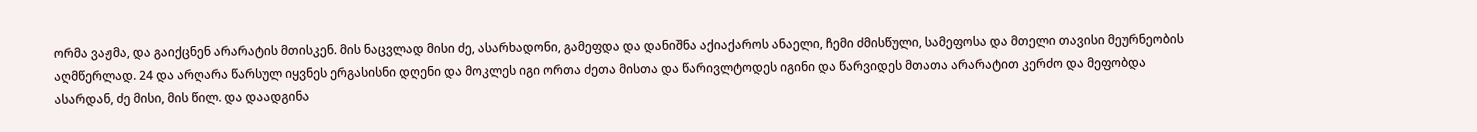ორმა ვაჟმა, და გაიქცნენ არარატის მთისკენ. მის ნაცვლად მისი ძე, ასარხადონი, გამეფდა და დანიშნა აქიაქაროს ანაელი, ჩემი ძმისწული, სამეფოსა და მთელი თავისი მეურნეობის აღმწერლად. 24 და არღარა წარსულ იყვნეს ერგასისნი დღენი და მოკლეს იგი ორთა ძეთა მისთა და წარივლტოდეს იგინი და წარვიდეს მთათა არარატით კერძო და მეფობდა ასარდან, ძე მისი, მის წილ. და დაადგინა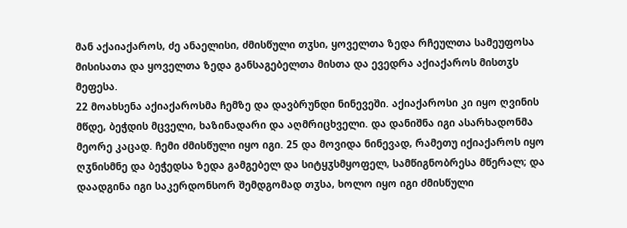მან აქაიაქაროს, ძე ანაელისი, ძმისწული თჳსი, ყოველთა ზედა რჩეულთა სამეუფოსა მისისათა და ყოველთა ზედა განსაგებელთა მისთა და ევედრა აქიაქაროს მისთჳს მეფესა.
22 მოახსენა აქიაქაროსმა ჩემზე და დავბრუნდი ნინევეში. აქიაქაროსი კი იყო ღვინის მწდე, ბეჭდის მცველი, ხაზინადარი და აღმრიცხველი. და დანიშნა იგი ასარხადონმა მეორე კაცად. ჩემი ძმისწული იყო იგი. 25 და მოვიდა ნინევად, რამეთუ იქიაქაროს იყო ღჳნისმნე და ბეჭედსა ზედა გამგებელ და სიტყჳსმყოფელ, სამწიგნობრესა მწერალ; და დაადგინა იგი საკერდონსორ შემდგომად თჳსა, ხოლო იყო იგი ძმისწული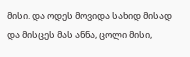მისი. და ოდეს მოვიდა სახიდ მისად და მისცეს მას ანნა, ცოლი მისი,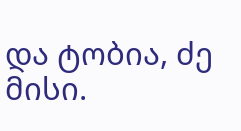და ტობია, ძე მისი.